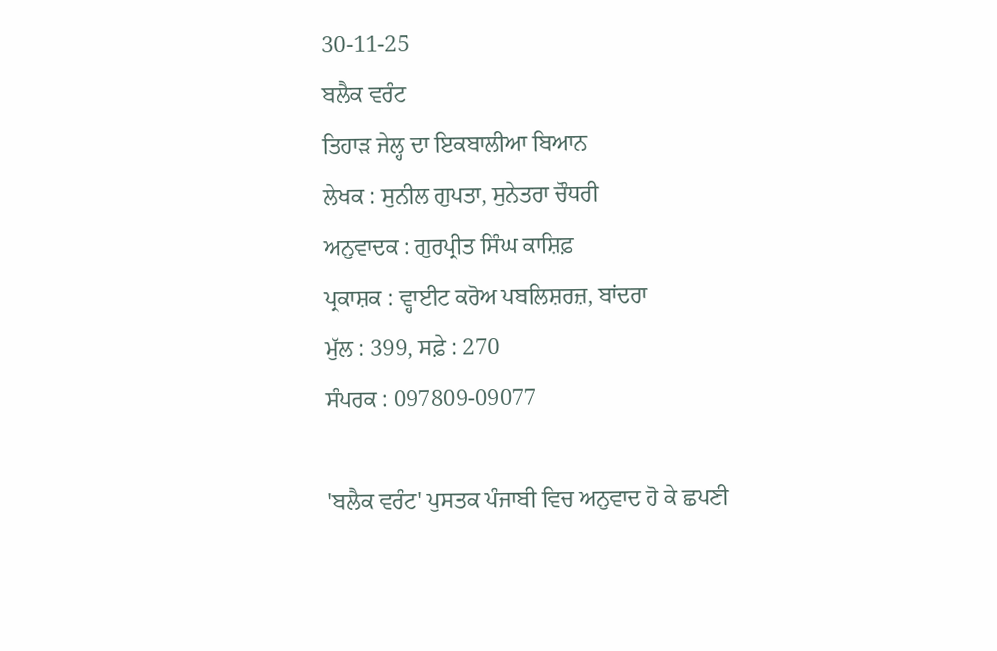30-11-25
ਬਲੈਕ ਵਰੰਟ
ਤਿਹਾੜ ਜੇਲ੍ਹ ਦਾ ਇਕਬਾਲੀਆ ਬਿਆਨ
ਲੇਖਕ : ਸੁਨੀਲ ਗੁਪਤਾ, ਸੁਨੇਤਰਾ ਚੌਧਰੀ
ਅਨੁਵਾਦਕ : ਗੁਰਪ੍ਰੀਤ ਸਿੰਘ ਕਾਸ਼ਿਫ਼
ਪ੍ਰਕਾਸ਼ਕ : ਵ੍ਹਾਈਟ ਕਰੋਅ ਪਬਲਿਸ਼ਰਜ਼, ਬਾਂਦਰਾ
ਮੁੱਲ : 399, ਸਫ਼ੇ : 270
ਸੰਪਰਕ : 097809-09077

'ਬਲੈਕ ਵਰੰਟ' ਪੁਸਤਕ ਪੰਜਾਬੀ ਵਿਚ ਅਨੁਵਾਦ ਹੋ ਕੇ ਛਪਣੀ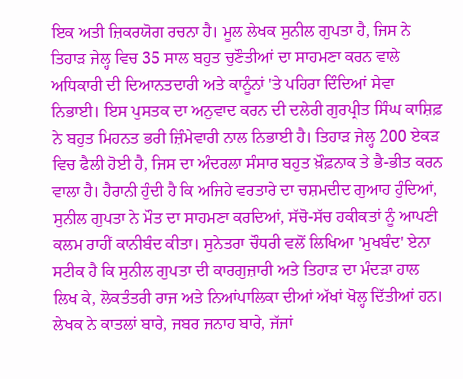ਇਕ ਅਤੀ ਜ਼ਿਕਰਯੋਗ ਰਚਨਾ ਹੈ। ਮੂਲ ਲੇਖਕ ਸੁਨੀਲ ਗੁਪਤਾ ਹੈ, ਜਿਸ ਨੇ ਤਿਹਾੜ ਜੇਲ੍ਹ ਵਿਚ 35 ਸਾਲ ਬਹੁਤ ਚੁਣੌਤੀਆਂ ਦਾ ਸਾਹਮਣਾ ਕਰਨ ਵਾਲੇ ਅਧਿਕਾਰੀ ਦੀ ਦਿਆਨਤਦਾਰੀ ਅਤੇ ਕਾਨੂੰਨਾਂ 'ਤੇ ਪਹਿਰਾ ਦਿੰਦਿਆਂ ਸੇਵਾ ਨਿਭਾਈ। ਇਸ ਪੁਸਤਕ ਦਾ ਅਨੁਵਾਦ ਕਰਨ ਦੀ ਦਲੇਰੀ ਗੁਰਪ੍ਰੀਤ ਸਿੰਘ ਕਾਸ਼ਿਫ਼ ਨੇ ਬਹੁਤ ਮਿਹਨਤ ਭਰੀ ਜ਼ਿੰਮੇਵਾਰੀ ਨਾਲ ਨਿਭਾਈ ਹੈ। ਤਿਹਾੜ ਜੇਲ੍ਹ 200 ਏਕੜ ਵਿਚ ਫੈਲੀ ਹੋਈ ਹੈ, ਜਿਸ ਦਾ ਅੰਦਰਲਾ ਸੰਸਾਰ ਬਹੁਤ ਖ਼ੌਫ਼ਨਾਕ ਤੇ ਭੈ-ਭੀਤ ਕਰਨ ਵਾਲਾ ਹੈ। ਹੈਰਾਨੀ ਹੁੰਦੀ ਹੈ ਕਿ ਅਜਿਹੇ ਵਰਤਾਰੇ ਦਾ ਚਸ਼ਮਦੀਦ ਗੁਆਹ ਹੁੰਦਿਆਂ, ਸੁਨੀਲ ਗੁਪਤਾ ਨੇ ਮੌਤ ਦਾ ਸਾਹਮਣਾ ਕਰਦਿਆਂ, ਸੱਚੋ-ਸੱਚ ਹਕੀਕਤਾਂ ਨੂੰ ਆਪਣੀ ਕਲਮ ਰਾਹੀਂ ਕਾਨੀਬੰਦ ਕੀਤਾ। ਸੁਨੇਤਰਾ ਚੌਧਰੀ ਵਲੋਂ ਲਿਖਿਆ 'ਮੁਖਬੰਦ' ਏਨਾ ਸਟੀਕ ਹੈ ਕਿ ਸੁਨੀਲ ਗੁਪਤਾ ਦੀ ਕਾਰਗੁਜ਼ਾਰੀ ਅਤੇ ਤਿਹਾੜ ਦਾ ਮੰਦੜਾ ਹਾਲ ਲਿਖ ਕੇ, ਲੋਕਤੰਤਰੀ ਰਾਜ ਅਤੇ ਨਿਆਂਪਾਲਿਕਾ ਦੀਆਂ ਅੱਖਾਂ ਖੋਲ੍ਹ ਦਿੱਤੀਆਂ ਹਨ। ਲੇਖਕ ਨੇ ਕਾਤਲਾਂ ਬਾਰੇ, ਜਬਰ ਜਨਾਹ ਬਾਰੇ, ਜੱਜਾਂ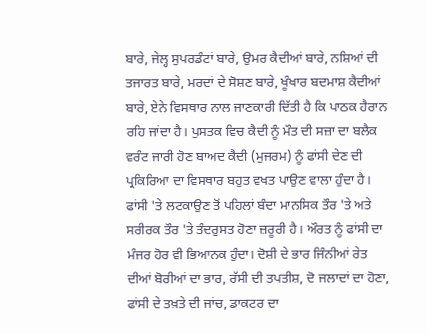ਬਾਰੇ, ਜੇਲ੍ਹ ਸੁਪਰਡੰਟਾਂ ਬਾਰੇ, ਉਮਰ ਕੈਦੀਆਂ ਬਾਰੇ, ਨਸ਼ਿਆਂ ਦੀ ਤਜਾਰਤ ਬਾਰੇ, ਮਰਦਾਂ ਦੇ ਸੋਸ਼ਣ ਬਾਰੇ, ਖੂੰਖਾਰ ਬਦਮਾਸ਼ ਕੈਦੀਆਂ ਬਾਰੇ, ਏਨੇ ਵਿਸਥਾਰ ਨਾਲ ਜਾਣਕਾਰੀ ਦਿੱਤੀ ਹੈ ਕਿ ਪਾਠਕ ਹੈਰਾਨ ਰਹਿ ਜਾਂਦਾ ਹੈ। ਪੁਸਤਕ ਵਿਚ ਕੈਦੀ ਨੂੰ ਮੌਤ ਦੀ ਸਜ਼ਾ ਦਾ ਬਲੈਕ ਵਰੰਟ ਜਾਰੀ ਹੋਣ ਬਾਅਦ ਕੈਦੀ (ਮੁਜਰਮ) ਨੂੰ ਫਾਂਸੀ ਦੇਣ ਦੀ ਪ੍ਰਕਿਰਿਆ ਦਾ ਵਿਸਥਾਰ ਬਹੁਤ ਵਖਤ ਪਾਉਣ ਵਾਲਾ ਹੁੰਦਾ ਹੈ। ਫਾਂਸੀ 'ਤੇ ਲਟਕਾਉਣ ਤੋਂ ਪਹਿਲਾਂ ਬੰਦਾ ਮਾਨਸਿਕ ਤੌਰ 'ਤੇ ਅਤੇ ਸਰੀਰਕ ਤੌਰ 'ਤੇ ਤੰਦਰੁਸਤ ਹੋਣਾ ਜ਼ਰੂਰੀ ਹੈ। ਔਰਤ ਨੂੰ ਫਾਂਸੀ ਦਾ ਮੰਜਰ ਹੋਰ ਵੀ ਭਿਆਨਕ ਹੁੰਦਾ। ਦੋਸ਼ੀ ਦੇ ਭਾਰ ਜਿੰਨੀਆਂ ਰੇਤ ਦੀਆਂ ਬੋਰੀਆਂ ਦਾ ਭਾਰ, ਰੱਸੀ ਦੀ ਤਪਤੀਸ਼, ਦੋ ਜਲਾਦਾਂ ਦਾ ਹੋਣਾ, ਫਾਂਸੀ ਦੇ ਤਖ਼ਤੇ ਦੀ ਜਾਂਚ, ਡਾਕਟਰ ਦਾ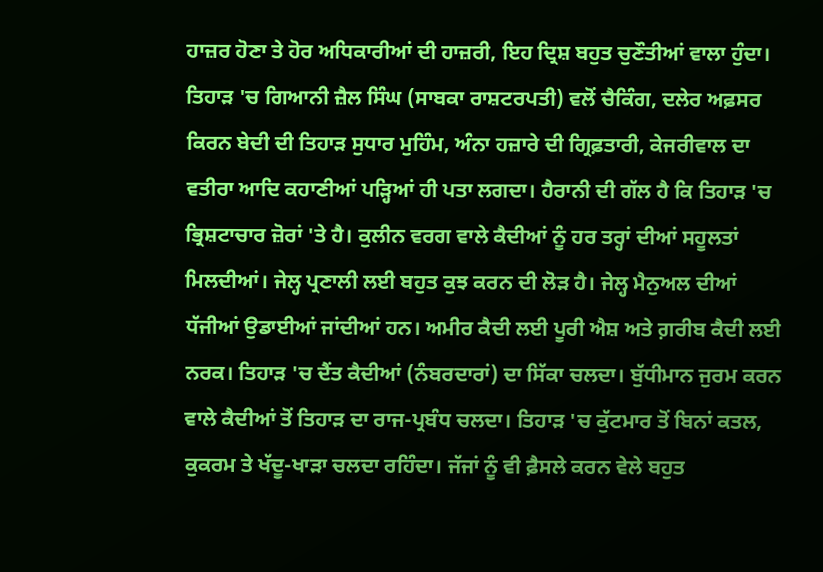ਹਾਜ਼ਰ ਹੋਣਾ ਤੇ ਹੋਰ ਅਧਿਕਾਰੀਆਂ ਦੀ ਹਾਜ਼ਰੀ, ਇਹ ਦ੍ਰਿਸ਼ ਬਹੁਤ ਚੁਣੌਤੀਆਂ ਵਾਲਾ ਹੁੰਦਾ। ਤਿਹਾੜ 'ਚ ਗਿਆਨੀ ਜ਼ੈਲ ਸਿੰਘ (ਸਾਬਕਾ ਰਾਸ਼ਟਰਪਤੀ) ਵਲੋਂ ਚੈਕਿੰਗ, ਦਲੇਰ ਅਫ਼ਸਰ ਕਿਰਨ ਬੇਦੀ ਦੀ ਤਿਹਾੜ ਸੁਧਾਰ ਮੁਹਿੰਮ, ਅੰਨਾ ਹਜ਼ਾਰੇ ਦੀ ਗ੍ਰਿਫ਼ਤਾਰੀ, ਕੇਜਰੀਵਾਲ ਦਾ ਵਤੀਰਾ ਆਦਿ ਕਹਾਣੀਆਂ ਪੜ੍ਹਿਆਂ ਹੀ ਪਤਾ ਲਗਦਾ। ਹੈਰਾਨੀ ਦੀ ਗੱਲ ਹੈ ਕਿ ਤਿਹਾੜ 'ਚ ਭ੍ਰਿਸ਼ਟਾਚਾਰ ਜ਼ੋਰਾਂ 'ਤੇ ਹੈ। ਕੁਲੀਨ ਵਰਗ ਵਾਲੇ ਕੈਦੀਆਂ ਨੂੰ ਹਰ ਤਰ੍ਹਾਂ ਦੀਆਂ ਸਹੂਲਤਾਂ ਮਿਲਦੀਆਂ। ਜੇਲ੍ਹ ਪ੍ਰਣਾਲੀ ਲਈ ਬਹੁਤ ਕੁਝ ਕਰਨ ਦੀ ਲੋੜ ਹੈ। ਜੇਲ੍ਹ ਮੈਨੁਅਲ ਦੀਆਂ ਧੱਜੀਆਂ ਉਡਾਈਆਂ ਜਾਂਦੀਆਂ ਹਨ। ਅਮੀਰ ਕੈਦੀ ਲਈ ਪੂਰੀ ਐਸ਼ ਅਤੇ ਗ਼ਰੀਬ ਕੈਦੀ ਲਈ ਨਰਕ। ਤਿਹਾੜ 'ਚ ਦੈਂਤ ਕੈਦੀਆਂ (ਨੰਬਰਦਾਰਾਂ) ਦਾ ਸਿੱਕਾ ਚਲਦਾ। ਬੁੱਧੀਮਾਨ ਜੁਰਮ ਕਰਨ ਵਾਲੇ ਕੈਦੀਆਂ ਤੋਂ ਤਿਹਾੜ ਦਾ ਰਾਜ-ਪ੍ਰਬੰਧ ਚਲਦਾ। ਤਿਹਾੜ 'ਚ ਕੁੱਟਮਾਰ ਤੋਂ ਬਿਨਾਂ ਕਤਲ, ਕੁਕਰਮ ਤੇ ਖੱਦੂ-ਖਾੜਾ ਚਲਦਾ ਰਹਿੰਦਾ। ਜੱਜਾਂ ਨੂੰ ਵੀ ਫ਼ੈਸਲੇ ਕਰਨ ਵੇਲੇ ਬਹੁਤ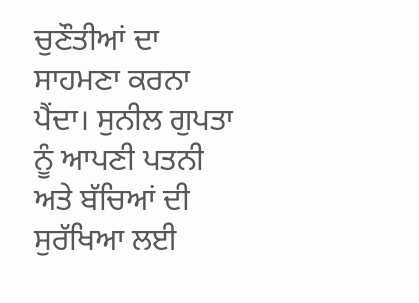ਚੁਣੌਤੀਆਂ ਦਾ ਸਾਹਮਣਾ ਕਰਨਾ ਪੈਂਦਾ। ਸੁਨੀਲ ਗੁਪਤਾ ਨੂੰ ਆਪਣੀ ਪਤਨੀ ਅਤੇ ਬੱਚਿਆਂ ਦੀ ਸੁਰੱਖਿਆ ਲਈ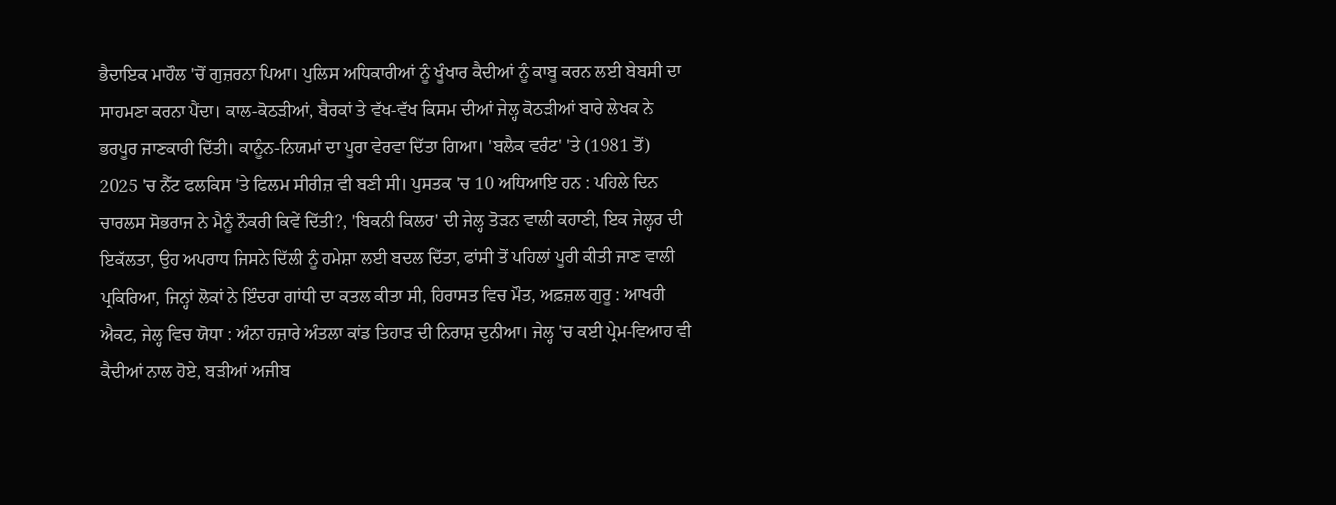ਭੈਦਾਇਕ ਮਾਹੌਲ 'ਚੋਂ ਗੁਜ਼ਰਨਾ ਪਿਆ। ਪੁਲਿਸ ਅਧਿਕਾਰੀਆਂ ਨੂੰ ਖੂੰਖਾਰ ਕੈਦੀਆਂ ਨੂੰ ਕਾਬੂ ਕਰਨ ਲਈ ਬੇਬਸੀ ਦਾ ਸਾਹਮਣਾ ਕਰਨਾ ਪੈਂਦਾ। ਕਾਲ-ਕੋਠੜੀਆਂ, ਬੈਰਕਾਂ ਤੇ ਵੱਖ-ਵੱਖ ਕਿਸਮ ਦੀਆਂ ਜੇਲ੍ਹ ਕੋਠੜੀਆਂ ਬਾਰੇ ਲੇਖਕ ਨੇ ਭਰਪੂਰ ਜਾਣਕਾਰੀ ਦਿੱਤੀ। ਕਾਨੂੰਨ-ਨਿਯਮਾਂ ਦਾ ਪੂਰਾ ਵੇਰਵਾ ਦਿੱਤਾ ਗਿਆ। 'ਬਲੈਕ ਵਰੰਟ' 'ਤੇ (1981 ਤੋਂ) 2025 'ਚ ਨੈੱਟ ਫਲਕਿਸ 'ਤੇ ਫਿਲਮ ਸੀਰੀਜ਼ ਵੀ ਬਣੀ ਸੀ। ਪੁਸਤਕ 'ਚ 10 ਅਧਿਆਇ ਹਨ : ਪਹਿਲੇ ਦਿਨ ਚਾਰਲਸ ਸੋਭਰਾਜ ਨੇ ਮੈਨੂੰ ਨੌਕਰੀ ਕਿਵੇਂ ਦਿੱਤੀ?, 'ਬਿਕਨੀ ਕਿਲਰ' ਦੀ ਜੇਲ੍ਹ ਤੋੜਨ ਵਾਲੀ ਕਹਾਣੀ, ਇਕ ਜੇਲ੍ਹਰ ਦੀ ਇਕੱਲਤਾ, ਉਹ ਅਪਰਾਧ ਜਿਸਨੇ ਦਿੱਲੀ ਨੂੰ ਹਮੇਸ਼ਾ ਲਈ ਬਦਲ ਦਿੱਤਾ, ਫਾਂਸੀ ਤੋਂ ਪਹਿਲਾਂ ਪੂਰੀ ਕੀਤੀ ਜਾਣ ਵਾਲੀ ਪ੍ਰਕਿਰਿਆ, ਜਿਨ੍ਹਾਂ ਲੋਕਾਂ ਨੇ ਇੰਦਰਾ ਗਾਂਧੀ ਦਾ ਕਤਲ ਕੀਤਾ ਸੀ, ਹਿਰਾਸਤ ਵਿਚ ਮੌਤ, ਅਫ਼ਜ਼ਲ ਗੁਰੂ : ਆਖਰੀ ਐਕਟ, ਜੇਲ੍ਹ ਵਿਚ ਯੋਧਾ : ਅੰਨਾ ਹਜ਼ਾਰੇ ਅੰਤਲਾ ਕਾਂਡ ਤਿਹਾੜ ਦੀ ਨਿਰਾਸ਼ ਦੁਨੀਆ। ਜੇਲ੍ਹ 'ਚ ਕਈ ਪ੍ਰੇਮ-ਵਿਆਹ ਵੀ ਕੈਦੀਆਂ ਨਾਲ ਹੋਏ, ਬੜੀਆਂ ਅਜੀਬ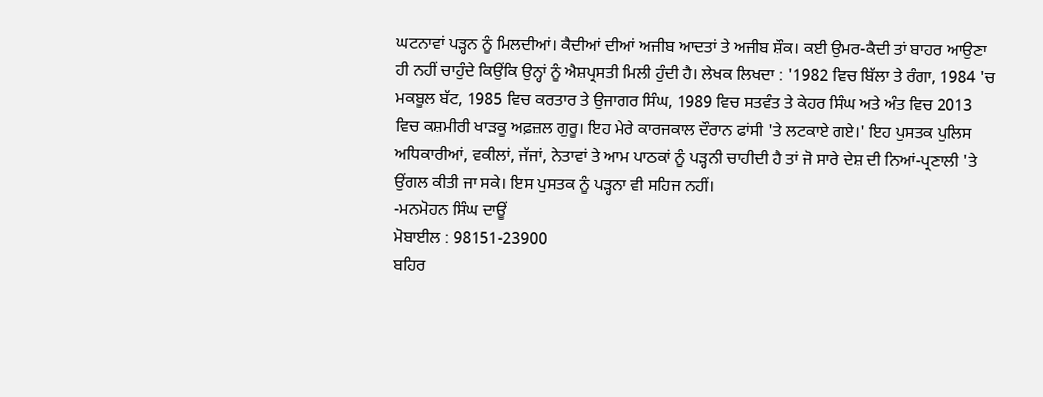ਘਟਨਾਵਾਂ ਪੜ੍ਹਨ ਨੂੰ ਮਿਲਦੀਆਂ। ਕੈਦੀਆਂ ਦੀਆਂ ਅਜੀਬ ਆਦਤਾਂ ਤੇ ਅਜੀਬ ਸ਼ੌਕ। ਕਈ ਉਮਰ-ਕੈਦੀ ਤਾਂ ਬਾਹਰ ਆਉਣਾ ਹੀ ਨਹੀਂ ਚਾਹੁੰਦੇ ਕਿਉਂਕਿ ਉਨ੍ਹਾਂ ਨੂੰ ਐਸ਼ਪ੍ਰਸਤੀ ਮਿਲੀ ਹੁੰਦੀ ਹੈ। ਲੇਖਕ ਲਿਖਦਾ : '1982 ਵਿਚ ਬਿੱਲਾ ਤੇ ਰੰਗਾ, 1984 'ਚ ਮਕਬੂਲ ਬੱਟ, 1985 ਵਿਚ ਕਰਤਾਰ ਤੇ ਉਜਾਗਰ ਸਿੰਘ, 1989 ਵਿਚ ਸਤਵੰਤ ਤੇ ਕੇਹਰ ਸਿੰਘ ਅਤੇ ਅੰਤ ਵਿਚ 2013 ਵਿਚ ਕਸ਼ਮੀਰੀ ਖਾੜਕੂ ਅਫ਼ਜ਼ਲ ਗੁਰੂ। ਇਹ ਮੇਰੇ ਕਾਰਜਕਾਲ ਦੌਰਾਨ ਫਾਂਸੀ 'ਤੇ ਲਟਕਾਏ ਗਏ।' ਇਹ ਪੁਸਤਕ ਪੁਲਿਸ ਅਧਿਕਾਰੀਆਂ, ਵਕੀਲਾਂ, ਜੱਜਾਂ, ਨੇਤਾਵਾਂ ਤੇ ਆਮ ਪਾਠਕਾਂ ਨੂੰ ਪੜ੍ਹਨੀ ਚਾਹੀਦੀ ਹੈ ਤਾਂ ਜੋ ਸਾਰੇ ਦੇਸ਼ ਦੀ ਨਿਆਂ-ਪ੍ਰਣਾਲੀ 'ਤੇ ਉਂਗਲ ਕੀਤੀ ਜਾ ਸਕੇ। ਇਸ ਪੁਸਤਕ ਨੂੰ ਪੜ੍ਹਨਾ ਵੀ ਸਹਿਜ ਨਹੀਂ।
-ਮਨਮੋਹਨ ਸਿੰਘ ਦਾਊਂ
ਮੋਬਾਈਲ : 98151-23900
ਬਹਿਰ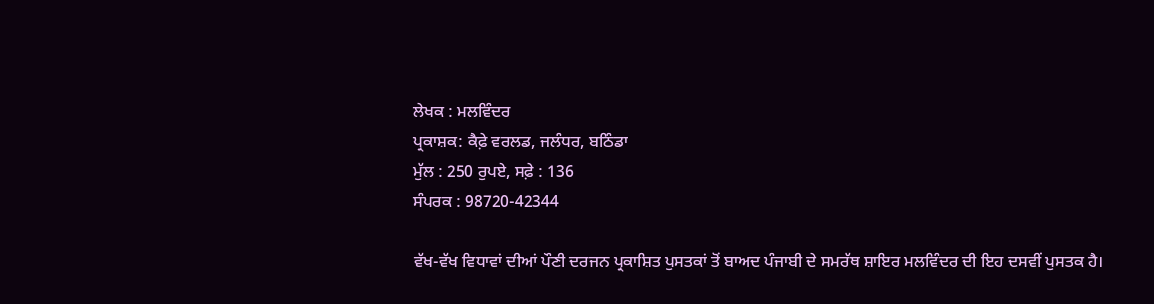ਲੇਖਕ : ਮਲਵਿੰਦਰ
ਪ੍ਰਕਾਸ਼ਕ: ਕੈਫ਼ੇ ਵਰਲਡ, ਜਲੰਧਰ, ਬਠਿੰਡਾ
ਮੁੱਲ : 250 ਰੁਪਏ, ਸਫ਼ੇ : 136
ਸੰਪਰਕ : 98720-42344

ਵੱਖ-ਵੱਖ ਵਿਧਾਵਾਂ ਦੀਆਂ ਪੌਣੀ ਦਰਜਨ ਪ੍ਰਕਾਸ਼ਿਤ ਪੁਸਤਕਾਂ ਤੋਂ ਬਾਅਦ ਪੰਜਾਬੀ ਦੇ ਸਮਰੱਥ ਸ਼ਾਇਰ ਮਲਵਿੰਦਰ ਦੀ ਇਹ ਦਸਵੀਂ ਪੁਸਤਕ ਹੈ।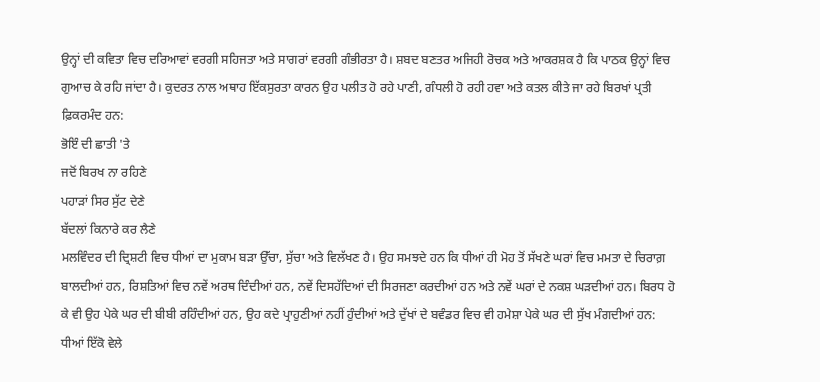ਉਨ੍ਹਾਂ ਦੀ ਕਵਿਤਾ ਵਿਚ ਦਰਿਆਵਾਂ ਵਰਗੀ ਸਹਿਜਤਾ ਅਤੇ ਸਾਗਰਾਂ ਵਰਗੀ ਗੰਭੀਰਤਾ ਹੈ। ਸ਼ਬਦ ਬਣਤਰ ਅਜਿਹੀ ਰੋਚਕ ਅਤੇ ਆਕਰਸ਼ਕ ਹੈ ਕਿ ਪਾਠਕ ਉਨ੍ਹਾਂ ਵਿਚ ਗੁਆਚ ਕੇ ਰਹਿ ਜਾਂਦਾ ਹੈ। ਕੁਦਰਤ ਨਾਲ ਅਥਾਹ ਇੱਕਸੁਰਤਾ ਕਾਰਨ ਉਹ ਪਲੀਤ ਹੋ ਰਹੇ ਪਾਣੀ, ਗੰਧਲੀ ਹੋ ਰਹੀ ਹਵਾ ਅਤੇ ਕਤਲ ਕੀਤੇ ਜਾ ਰਹੇ ਬਿਰਖਾਂ ਪ੍ਰਤੀ ਫ਼ਿਕਰਮੰਦ ਹਨ:
ਭੋਇੰ ਦੀ ਛਾਤੀ 'ਤੇ
ਜਦੋਂ ਬਿਰਖ ਨਾ ਰਹਿਣੇ
ਪਹਾੜਾਂ ਸਿਰ ਸੁੱਟ ਦੇਣੇ
ਬੱਦਲਾਂ ਕਿਨਾਰੇ ਕਰ ਲੈਣੇ
ਮਲਵਿੰਦਰ ਦੀ ਦ੍ਰਿਸ਼ਟੀ ਵਿਚ ਧੀਆਂ ਦਾ ਮੁਕਾਮ ਬੜਾ ਉੱਚਾ, ਸੁੱਚਾ ਅਤੇ ਵਿਲੱਖਣ ਹੈ। ਉਹ ਸਮਝਦੇ ਹਨ ਕਿ ਧੀਆਂ ਹੀ ਮੋਹ ਤੋਂ ਸੱਖਣੇ ਘਰਾਂ ਵਿਚ ਮਮਤਾ ਦੇ ਚਿਰਾਗ਼ ਬਾਲਦੀਆਂ ਹਨ, ਰਿਸ਼ਤਿਆਂ ਵਿਚ ਨਵੇਂ ਅਰਥ ਦਿੰਦੀਆਂ ਹਨ, ਨਵੇਂ ਦਿਸਹੱਦਿਆਂ ਦੀ ਸਿਰਜਣਾ ਕਰਦੀਆਂ ਹਨ ਅਤੇ ਨਵੇਂ ਘਰਾਂ ਦੇ ਨਕਸ਼ ਘੜਦੀਆਂ ਹਨ। ਬਿਰਧ ਹੋ ਕੇ ਵੀ ਉਹ ਪੇਕੇ ਘਰ ਦੀ ਬੀਬੀ ਰਹਿੰਦੀਆਂ ਹਨ, ਉਹ ਕਦੇ ਪ੍ਰਾਹੁਣੀਆਂ ਨਹੀਂ ਹੁੰਦੀਆਂ ਅਤੇ ਦੁੱਖਾਂ ਦੇ ਬਵੰਡਰ ਵਿਚ ਵੀ ਹਮੇਸ਼ਾ ਪੇਕੇ ਘਰ ਦੀ ਸੁੱਖ ਮੰਗਦੀਆਂ ਹਨ:
ਧੀਆਂ ਇੱਕੋ ਵੇਲੇ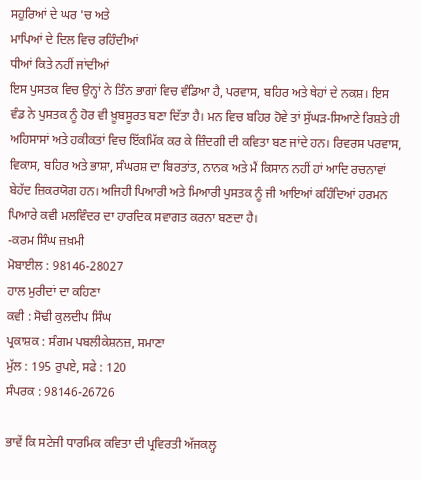ਸਹੁਰਿਆਂ ਦੇ ਘਰ 'ਚ ਅਤੇ
ਮਾਪਿਆਂ ਦੇ ਦਿਲ ਵਿਚ ਰਹਿੰਦੀਆਂ
ਧੀਆਂ ਕਿਤੇ ਨਹੀਂ ਜਾਂਦੀਆਂ
ਇਸ ਪੁਸਤਕ ਵਿਚ ਉਨ੍ਹਾਂ ਨੇ ਤਿੰਨ ਭਾਗਾਂ ਵਿਚ ਵੰਡਿਆ ਹੈ, ਪਰਵਾਸ, ਬਹਿਰ ਅਤੇ ਥੇਹਾਂ ਦੇ ਨਕਸ਼। ਇਸ ਵੰਡ ਨੇ ਪੁਸਤਕ ਨੂੰ ਹੋਰ ਵੀ ਖ਼ੂਬਸੂਰਤ ਬਣਾ ਦਿੱਤਾ ਹੈ। ਮਨ ਵਿਚ ਬਹਿਰ ਹੋਵੇ ਤਾਂ ਸੁੱਘੜ-ਸਿਆਣੇ ਰਿਸ਼ਤੇ ਹੀ ਅਹਿਸਾਸਾਂ ਅਤੇ ਹਕੀਕਤਾਂ ਵਿਚ ਇੱਕਮਿੱਕ ਕਰ ਕੇ ਜ਼ਿੰਦਗੀ ਦੀ ਕਵਿਤਾ ਬਣ ਜਾਂਦੇ ਹਨ। ਰਿਵਰਸ ਪਰਵਾਸ, ਵਿਕਾਸ, ਬਹਿਰ ਅਤੇ ਭਾਸ਼ਾ, ਸੰਘਰਸ਼ ਦਾ ਬਿਰਤਾਂਤ, ਨਾਨਕ ਅਤੇ ਮੈਂ ਕਿਸਾਨ ਨਹੀਂ ਹਾਂ ਆਦਿ ਰਚਨਾਵਾਂ ਬੇਹੱਦ ਜ਼ਿਕਰਯੋਗ ਹਨ। ਅਜਿਹੀ ਪਿਆਰੀ ਅਤੇ ਮਿਆਰੀ ਪੁਸਤਕ ਨੂੰ ਜੀ ਆਇਆਂ ਕਹਿੰਦਿਆਂ ਹਰਮਨ ਪਿਆਰੇ ਕਵੀ ਮਲਵਿੰਦਰ ਦਾ ਹਾਰਦਿਕ ਸਵਾਗਤ ਕਰਨਾ ਬਣਦਾ ਹੈ।
-ਕਰਮ ਸਿੰਘ ਜ਼ਖ਼ਮੀ
ਮੋਬਾਈਲ : 98146-28027
ਹਾਲ ਮੁਰੀਦਾਂ ਦਾ ਕਹਿਣਾ
ਕਵੀ : ਸੋਢੀ ਕੁਲਦੀਪ ਸਿੰਘ
ਪ੍ਰਕਾਸ਼ਕ : ਸੰਗਮ ਪਬਲੀਕੇਸ਼ਨਜ਼, ਸਮਾਣਾ
ਮੁੱਲ : 195 ਰੁਪਏ, ਸਫੇ : 120
ਸੰਪਰਕ : 98146-26726

ਭਾਵੇਂ ਕਿ ਸਟੇਜੀ ਧਾਰਮਿਕ ਕਵਿਤਾ ਦੀ ਪ੍ਰਵਿਰਤੀ ਅੱਜਕਲ੍ਹ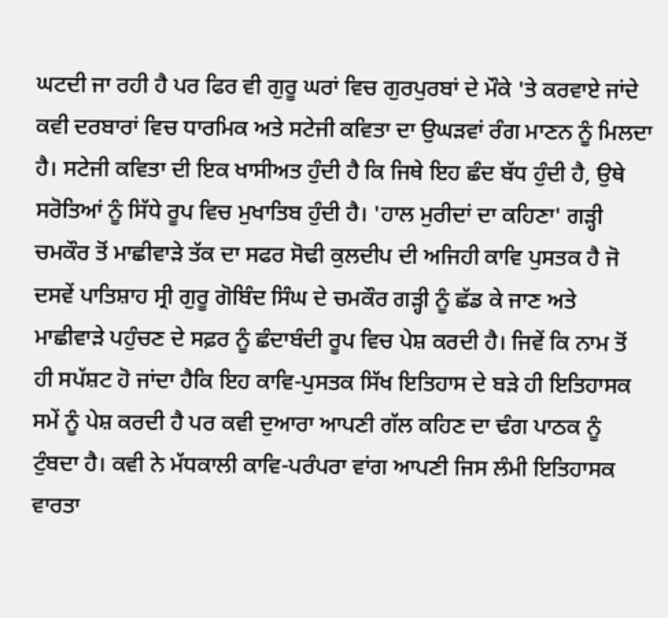ਘਟਦੀ ਜਾ ਰਹੀ ਹੈ ਪਰ ਫਿਰ ਵੀ ਗੁਰੂ ਘਰਾਂ ਵਿਚ ਗੁਰਪੁਰਬਾਂ ਦੇ ਮੌਕੇ 'ਤੇ ਕਰਵਾਏ ਜਾਂਦੇ ਕਵੀ ਦਰਬਾਰਾਂ ਵਿਚ ਧਾਰਮਿਕ ਅਤੇ ਸਟੇਜੀ ਕਵਿਤਾ ਦਾ ਉਘੜਵਾਂ ਰੰਗ ਮਾਣਨ ਨੂੰ ਮਿਲਦਾ ਹੈ। ਸਟੇਜੀ ਕਵਿਤਾ ਦੀ ਇਕ ਖਾਸੀਅਤ ਹੁੰਦੀ ਹੈ ਕਿ ਜਿਥੇ ਇਹ ਛੰਦ ਬੱਧ ਹੁੰਦੀ ਹੈ, ਉਥੇ ਸਰੋਤਿਆਂ ਨੂੰ ਸਿੱਧੇ ਰੂਪ ਵਿਚ ਮੁਖਾਤਿਬ ਹੁੰਦੀ ਹੈ। 'ਹਾਲ ਮੁਰੀਦਾਂ ਦਾ ਕਹਿਣਾ' ਗੜ੍ਹੀ ਚਮਕੌਰ ਤੋਂ ਮਾਛੀਵਾੜੇ ਤੱਕ ਦਾ ਸਫਰ ਸੋਢੀ ਕੁਲਦੀਪ ਦੀ ਅਜਿਹੀ ਕਾਵਿ ਪੁਸਤਕ ਹੈ ਜੋ ਦਸਵੇਂ ਪਾਤਿਸ਼ਾਹ ਸ੍ਰੀ ਗੁਰੂ ਗੋਬਿੰਦ ਸਿੰਘ ਦੇ ਚਮਕੌਰ ਗੜ੍ਹੀ ਨੂੰ ਛੱਡ ਕੇ ਜਾਣ ਅਤੇ ਮਾਛੀਵਾੜੇ ਪਹੁੰਚਣ ਦੇ ਸਫ਼ਰ ਨੂੰ ਛੰਦਾਬੰਦੀ ਰੂਪ ਵਿਚ ਪੇਸ਼ ਕਰਦੀ ਹੈ। ਜਿਵੇਂ ਕਿ ਨਾਮ ਤੋਂ ਹੀ ਸਪੱਸ਼ਟ ਹੋ ਜਾਂਦਾ ਹੈਕਿ ਇਹ ਕਾਵਿ-ਪੁਸਤਕ ਸਿੱਖ ਇਤਿਹਾਸ ਦੇ ਬੜੇ ਹੀ ਇਤਿਹਾਸਕ ਸਮੇਂ ਨੂੰ ਪੇਸ਼ ਕਰਦੀ ਹੈ ਪਰ ਕਵੀ ਦੁਆਰਾ ਆਪਣੀ ਗੱਲ ਕਹਿਣ ਦਾ ਢੰਗ ਪਾਠਕ ਨੂੰ ਟੁੰਬਦਾ ਹੈ। ਕਵੀ ਨੇ ਮੱਧਕਾਲੀ ਕਾਵਿ-ਪਰੰਪਰਾ ਵਾਂਗ ਆਪਣੀ ਜਿਸ ਲੰਮੀ ਇਤਿਹਾਸਕ ਵਾਰਤਾ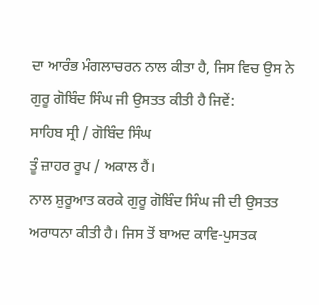ਦਾ ਆਰੰਭ ਮੰਗਲਾਚਰਨ ਨਾਲ ਕੀਤਾ ਹੈ, ਜਿਸ ਵਿਚ ਉਸ ਨੇ ਗੁਰੂ ਗੋਬਿੰਦ ਸਿੰਘ ਜੀ ਉਸਤਤ ਕੀਤੀ ਹੈ ਜਿਵੇਂ:
ਸਾਹਿਬ ਸ੍ਰੀ / ਗੋਬਿੰਦ ਸਿੰਘ
ਤੂੰ ਜ਼ਾਹਰ ਰੂਪ / ਅਕਾਲ ਹੈਂ।
ਨਾਲ ਸ਼ੁਰੂਆਤ ਕਰਕੇ ਗੁਰੂ ਗੋਬਿੰਦ ਸਿੰਘ ਜੀ ਦੀ ਉਸਤਤ ਅਰਾਧਨਾ ਕੀਤੀ ਹੈ। ਜਿਸ ਤੋਂ ਬਾਅਦ ਕਾਵਿ-ਪੁਸਤਕ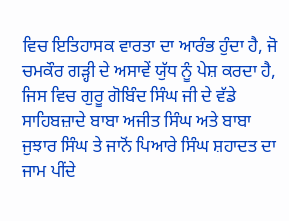ਵਿਚ ਇਤਿਹਾਸਕ ਵਾਰਤਾ ਦਾ ਆਰੰਭ ਹੁੰਦਾ ਹੈ, ਜੋ ਚਮਕੌਰ ਗੜ੍ਹੀ ਦੇ ਅਸਾਵੇਂ ਯੁੱਧ ਨੂੰ ਪੇਸ਼ ਕਰਦਾ ਹੈ, ਜਿਸ ਵਿਚ ਗੁਰੂ ਗੋਬਿੰਦ ਸਿੰਘ ਜੀ ਦੇ ਵੱਡੇ ਸਾਹਿਬਜ਼ਾਦੇ ਬਾਬਾ ਅਜੀਤ ਸਿੰਘ ਅਤੇ ਬਾਬਾ ਜੁਝਾਰ ਸਿੰਘ ਤੇ ਜਾਨੋਂ ਪਿਆਰੇ ਸਿੰਘ ਸ਼ਹਾਦਤ ਦਾ ਜਾਮ ਪੀਂਦੇ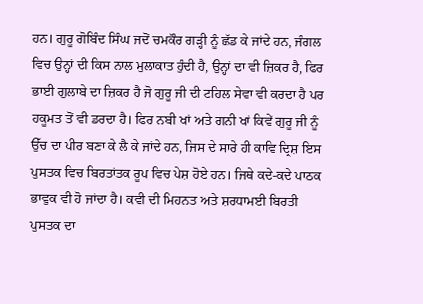ਹਨ। ਗੁਰੂ ਗੋਬਿੰਦ ਸਿੰਘ ਜਦੋਂ ਚਮਕੌਰ ਗੜ੍ਹੀ ਨੂੰ ਛੱਡ ਕੇ ਜਾਂਦੇ ਹਨ, ਜੰਗਲ ਵਿਚ ਉਨ੍ਹਾਂ ਦੀ ਕਿਸ ਨਾਲ ਮੁਲਾਕਾਤ ਹੁੰਦੀ ਹੈ, ਉਨ੍ਹਾਂ ਦਾ ਵੀ ਜ਼ਿਕਰ ਹੈ, ਫਿਰ ਭਾਈ ਗੁਲਾਬੇ ਦਾ ਜ਼ਿਕਰ ਹੈ ਜੋ ਗੁਰੂ ਜੀ ਦੀ ਟਹਿਲ ਸੇਵਾ ਵੀ ਕਰਦਾ ਹੈ ਪਰ ਹਕੂਮਤ ਤੋਂ ਵੀ ਡਰਦਾ ਹੈ। ਫਿਰ ਨਬੀ ਖਾਂ ਅਤੇ ਗਨੀ ਖਾਂ ਕਿਵੇਂ ਗੁਰੂ ਜੀ ਨੂੰ ਉੱਚ ਦਾ ਪੀਰ ਬਣਾ ਕੇ ਲੈ ਕੇ ਜਾਂਦੇ ਹਨ, ਜਿਸ ਦੇ ਸਾਰੇ ਹੀ ਕਾਵਿ ਦ੍ਰਿਸ਼ ਇਸ ਪੁਸਤਕ ਵਿਚ ਬਿਰਤਾਂਤਕ ਰੂਪ ਵਿਚ ਪੇਸ਼ ਹੋਏ ਹਨ। ਜਿਥੇ ਕਦੇ-ਕਦੇ ਪਾਠਕ ਭਾਵੁਕ ਵੀ ਹੋ ਜਾਂਦਾ ਹੈ। ਕਵੀ ਦੀ ਮਿਹਨਤ ਅਤੇ ਸ਼ਰਧਾਮਈ ਬਿਰਤੀ ਪੁਸਤਕ ਦਾ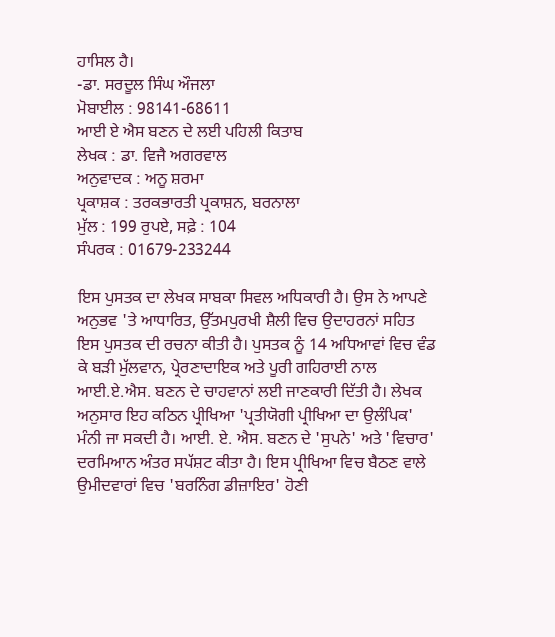ਹਾਸਿਲ ਹੈ।
-ਡਾ. ਸਰਦੂਲ ਸਿੰਘ ਔਜਲਾ
ਮੋਬਾਈਲ : 98141-68611
ਆਈ ਏ ਐਸ ਬਣਨ ਦੇ ਲਈ ਪਹਿਲੀ ਕਿਤਾਬ
ਲੇਖਕ : ਡਾ. ਵਿਜੈ ਅਗਰਵਾਲ
ਅਨੁਵਾਦਕ : ਅਨੂ ਸ਼ਰਮਾ
ਪ੍ਰਕਾਸ਼ਕ : ਤਰਕਭਾਰਤੀ ਪ੍ਰਕਾਸ਼ਨ, ਬਰਨਾਲਾ
ਮੁੱਲ : 199 ਰੁਪਏ, ਸਫ਼ੇ : 104
ਸੰਪਰਕ : 01679-233244

ਇਸ ਪੁਸਤਕ ਦਾ ਲੇਖਕ ਸਾਬਕਾ ਸਿਵਲ ਅਧਿਕਾਰੀ ਹੈ। ਉਸ ਨੇ ਆਪਣੇ ਅਨੁਭਵ 'ਤੇ ਆਧਾਰਿਤ, ਉੱਤਮਪੁਰਖੀ ਸ਼ੈਲੀ ਵਿਚ ਉਦਾਹਰਨਾਂ ਸਹਿਤ ਇਸ ਪੁਸਤਕ ਦੀ ਰਚਨਾ ਕੀਤੀ ਹੈ। ਪੁਸਤਕ ਨੂੰ 14 ਅਧਿਆਵਾਂ ਵਿਚ ਵੰਡ ਕੇ ਬੜੀ ਮੁੱਲਵਾਨ, ਪ੍ਰੇਰਣਾਦਾਇਕ ਅਤੇ ਪੂਰੀ ਗਹਿਰਾਈ ਨਾਲ ਆਈ.ਏ.ਐਸ. ਬਣਨ ਦੇ ਚਾਹਵਾਨਾਂ ਲਈ ਜਾਣਕਾਰੀ ਦਿੱਤੀ ਹੈ। ਲੇਖਕ ਅਨੁਸਾਰ ਇਹ ਕਠਿਨ ਪ੍ਰੀਖਿਆ 'ਪ੍ਰਤੀਯੋਗੀ ਪ੍ਰੀਖਿਆ ਦਾ ਉਲੰਪਿਕ' ਮੰਨੀ ਜਾ ਸਕਦੀ ਹੈ। ਆਈ. ਏ. ਐਸ. ਬਣਨ ਦੇ 'ਸੁਪਨੇ' ਅਤੇ 'ਵਿਚਾਰ' ਦਰਮਿਆਨ ਅੰਤਰ ਸਪੱਸ਼ਟ ਕੀਤਾ ਹੈ। ਇਸ ਪ੍ਰੀਖਿਆ ਵਿਚ ਬੈਠਣ ਵਾਲੇ ਉਮੀਦਵਾਰਾਂ ਵਿਚ 'ਬਰਨਿੰਗ ਡੀਜ਼ਾਇਰ' ਹੋਣੀ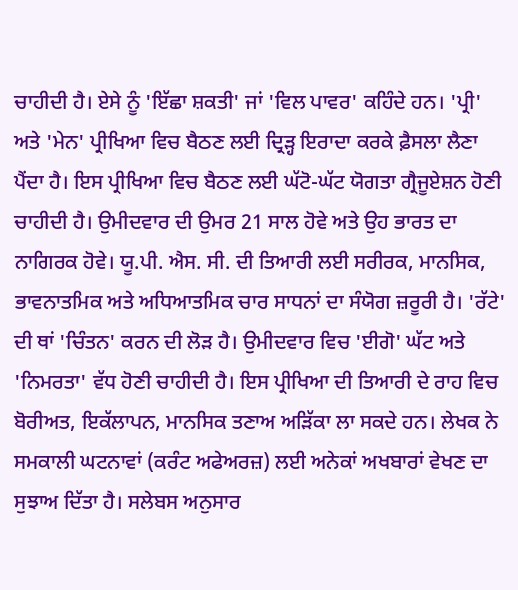ਚਾਹੀਦੀ ਹੈ। ਏਸੇ ਨੂੰ 'ਇੱਛਾ ਸ਼ਕਤੀ' ਜਾਂ 'ਵਿਲ ਪਾਵਰ' ਕਹਿੰਦੇ ਹਨ। 'ਪ੍ਰੀ' ਅਤੇ 'ਮੇਨ' ਪ੍ਰੀਖਿਆ ਵਿਚ ਬੈਠਣ ਲਈ ਦ੍ਰਿੜ੍ਹ ਇਰਾਦਾ ਕਰਕੇ ਫ਼ੈਸਲਾ ਲੈਣਾ ਪੈਂਦਾ ਹੈ। ਇਸ ਪ੍ਰੀਖਿਆ ਵਿਚ ਬੈਠਣ ਲਈ ਘੱਟੋ-ਘੱਟ ਯੋਗਤਾ ਗ੍ਰੈਜੂਏਸ਼ਨ ਹੋਣੀ ਚਾਹੀਦੀ ਹੈ। ਉਮੀਦਵਾਰ ਦੀ ਉਮਰ 21 ਸਾਲ ਹੋਵੇ ਅਤੇ ਉਹ ਭਾਰਤ ਦਾ ਨਾਗਿਰਕ ਹੋਵੇ। ਯੂ.ਪੀ. ਐਸ. ਸੀ. ਦੀ ਤਿਆਰੀ ਲਈ ਸਰੀਰਕ, ਮਾਨਸਿਕ, ਭਾਵਨਾਤਮਿਕ ਅਤੇ ਅਧਿਆਤਮਿਕ ਚਾਰ ਸਾਧਨਾਂ ਦਾ ਸੰਯੋਗ ਜ਼ਰੂਰੀ ਹੈ। 'ਰੱਟੇ' ਦੀ ਥਾਂ 'ਚਿੰਤਨ' ਕਰਨ ਦੀ ਲੋੜ ਹੈ। ਉਮੀਦਵਾਰ ਵਿਚ 'ਈਗੋ' ਘੱਟ ਅਤੇ 'ਨਿਮਰਤਾ' ਵੱਧ ਹੋਣੀ ਚਾਹੀਦੀ ਹੈ। ਇਸ ਪ੍ਰੀਖਿਆ ਦੀ ਤਿਆਰੀ ਦੇ ਰਾਹ ਵਿਚ ਬੋਰੀਅਤ, ਇਕੱਲਾਪਨ, ਮਾਨਸਿਕ ਤਣਾਅ ਅੜਿੱਕਾ ਲਾ ਸਕਦੇ ਹਨ। ਲੇਖਕ ਨੇ ਸਮਕਾਲੀ ਘਟਨਾਵਾਂ (ਕਰੰਟ ਅਫੇਅਰਜ਼) ਲਈ ਅਨੇਕਾਂ ਅਖਬਾਰਾਂ ਵੇਖਣ ਦਾ ਸੁਝਾਅ ਦਿੱਤਾ ਹੈ। ਸਲੇਬਸ ਅਨੁਸਾਰ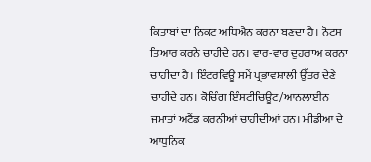ਕਿਤਾਬਾਂ ਦਾ ਨਿਕਟ ਅਧਿਐਨ ਕਰਨਾ ਬਣਦਾ ਹੈ। ਨੋਟਸ ਤਿਆਰ ਕਰਨੇ ਚਾਹੀਦੇ ਹਨ। ਵਾਰ-ਵਾਰ ਦੁਹਰਾਅ ਕਰਨਾ ਚਾਹੀਦਾ ਹੈ। ਇੰਟਰਵਿਊ ਸਮੇਂ ਪ੍ਰਭਾਵਸ਼ਾਲੀ ਉੱਤਰ ਦੇਣੇ ਚਾਹੀਦੇ ਹਨ। ਕੋਚਿੰਗ ਇੰਸਟੀਚਿਊਟ/ਆਨਲਾਈਨ ਜਮਾਤਾਂ ਅਟੈਂਡ ਕਰਨੀਆਂ ਚਾਹੀਦੀਆਂ ਹਨ। ਮੀਡੀਆ ਦੇ ਆਧੁਨਿਕ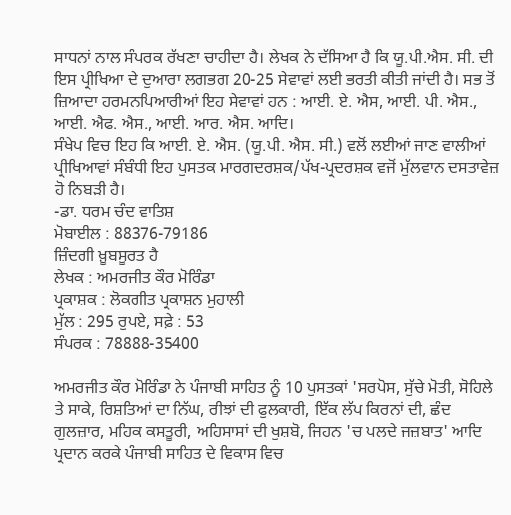ਸਾਧਨਾਂ ਨਾਲ ਸੰਪਰਕ ਰੱਖਣਾ ਚਾਹੀਦਾ ਹੈ। ਲੇਖਕ ਨੇ ਦੱਸਿਆ ਹੈ ਕਿ ਯੂ.ਪੀ.ਐਸ. ਸੀ. ਦੀ ਇਸ ਪ੍ਰੀਖਿਆ ਦੇ ਦੁਆਰਾ ਲਗਭਗ 20-25 ਸੇਵਾਵਾਂ ਲਈ ਭਰਤੀ ਕੀਤੀ ਜਾਂਦੀ ਹੈ। ਸਭ ਤੋਂ ਜ਼ਿਆਦਾ ਹਰਮਨਪਿਆਰੀਆਂ ਇਹ ਸੇਵਾਵਾਂ ਹਨ : ਆਈ. ਏ. ਐਸ, ਆਈ. ਪੀ. ਐਸ., ਆਈ. ਐਫ. ਐਸ., ਆਈ. ਆਰ. ਐਸ. ਆਦਿ।
ਸੰਖੇਪ ਵਿਚ ਇਹ ਕਿ ਆਈ. ਏ. ਐਸ. (ਯੂ.ਪੀ. ਐਸ. ਸੀ.) ਵਲੋਂ ਲਈਆਂ ਜਾਣ ਵਾਲੀਆਂ ਪ੍ਰੀਖਿਆਵਾਂ ਸੰਬੰਧੀ ਇਹ ਪੁਸਤਕ ਮਾਰਗਦਰਸ਼ਕ/ਪੱਖ-ਪ੍ਰਦਰਸ਼ਕ ਵਜੋਂ ਮੁੱਲਵਾਨ ਦਸਤਾਵੇਜ਼ ਹੋ ਨਿਬੜੀ ਹੈ।
-ਡਾ. ਧਰਮ ਚੰਦ ਵਾਤਿਸ਼
ਮੋਬਾਈਲ : 88376-79186
ਜ਼ਿੰਦਗੀ ਖ਼ੂਬਸੂਰਤ ਹੈ
ਲੇਖਕ : ਅਮਰਜੀਤ ਕੌਰ ਮੋਰਿੰਡਾ
ਪ੍ਰਕਾਸ਼ਕ : ਲੋਕਗੀਤ ਪ੍ਰਕਾਸ਼ਨ ਮੁਹਾਲੀ
ਮੁੱਲ : 295 ਰੁਪਏ, ਸਫ਼ੇ : 53
ਸੰਪਰਕ : 78888-35400

ਅਮਰਜੀਤ ਕੌਰ ਮੋਰਿੰਡਾ ਨੇ ਪੰਜਾਬੀ ਸਾਹਿਤ ਨੂੰ 10 ਪੁਸਤਕਾਂ 'ਸਰਪੋਸ, ਸੁੱਚੇ ਮੋਤੀ, ਸੋਹਿਲੇ ਤੇ ਸਾਕੇ, ਰਿਸ਼ਤਿਆਂ ਦਾ ਨਿੱਘ, ਰੀਝਾਂ ਦੀ ਫੁਲਕਾਰੀ, ਇੱਕ ਲੱਪ ਕਿਰਨਾਂ ਦੀ, ਛੰਦ ਗੁਲਜ਼ਾਰ, ਮਹਿਕ ਕਸਤੂਰੀ, ਅਹਿਸਾਸਾਂ ਦੀ ਖੁਸ਼ਬੋ, ਜਿਹਨ 'ਚ ਪਲਦੇ ਜਜ਼ਬਾਤ' ਆਦਿ ਪ੍ਰਦਾਨ ਕਰਕੇ ਪੰਜਾਬੀ ਸਾਹਿਤ ਦੇ ਵਿਕਾਸ ਵਿਚ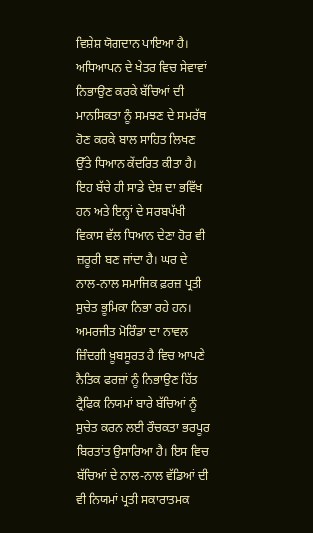ਵਿਸ਼ੇਸ਼ ਯੋਗਦਾਨ ਪਾਇਆ ਹੈ। ਅਧਿਆਪਨ ਦੇ ਖੇਤਰ ਵਿਚ ਸੇਵਾਵਾਂ ਨਿਭਾਉਣ ਕਰਕੇ ਬੱਚਿਆਂ ਦੀ ਮਾਨਸਿਕਤਾ ਨੂੰ ਸਮਝਣ ਦੇ ਸਮਰੱਥ ਹੋਣ ਕਰਕੇ ਬਾਲ ਸਾਹਿਤ ਲਿਖਣ ਉੱਤੇ ਧਿਆਨ ਕੇਂਦਰਿਤ ਕੀਤਾ ਹੈ। ਇਹ ਬੱਚੇ ਹੀ ਸਾਡੇ ਦੇਸ਼ ਦਾ ਭਵਿੱਖ ਹਨ ਅਤੇ ਇਨ੍ਹਾਂ ਦੇ ਸਰਬਪੱਖੀ ਵਿਕਾਸ ਵੱਲ ਧਿਆਨ ਦੇਣਾ ਹੋਰ ਵੀ ਜ਼ਰੂਰੀ ਬਣ ਜਾਂਦਾ ਹੈ। ਘਰ ਦੇ ਨਾਲ-ਨਾਲ ਸਮਾਜਿਕ ਫ਼ਰਜ਼ ਪ੍ਰਤੀ ਸੁਚੇਤ ਭੂਮਿਕਾ ਨਿਭਾ ਰਹੇ ਹਨ। ਅਮਰਜੀਤ ਮੋਰਿੰਡਾ ਦਾ ਨਾਵਲ ਜ਼ਿੰਦਗੀ ਖ਼ੂਬਸੂਰਤ ਹੈ ਵਿਚ ਆਪਣੇ ਨੈਤਿਕ ਫਰਜ਼ਾਂ ਨੂੰ ਨਿਭਾਉਣ ਹਿੱਤ ਟ੍ਰੈਫਿਕ ਨਿਯਮਾਂ ਬਾਰੇ ਬੱਚਿਆਂ ਨੂੰ ਸੁਚੇਤ ਕਰਨ ਲਈ ਰੌਚਕਤਾ ਭਰਪੂਰ ਬਿਰਤਾਂਤ ਉਸਾਰਿਆ ਹੈ। ਇਸ ਵਿਚ ਬੱਚਿਆਂ ਦੇ ਨਾਲ-ਨਾਲ ਵੱਡਿਆਂ ਦੀ ਵੀ ਨਿਯਮਾਂ ਪ੍ਰਤੀ ਸਕਾਰਾਤਮਕ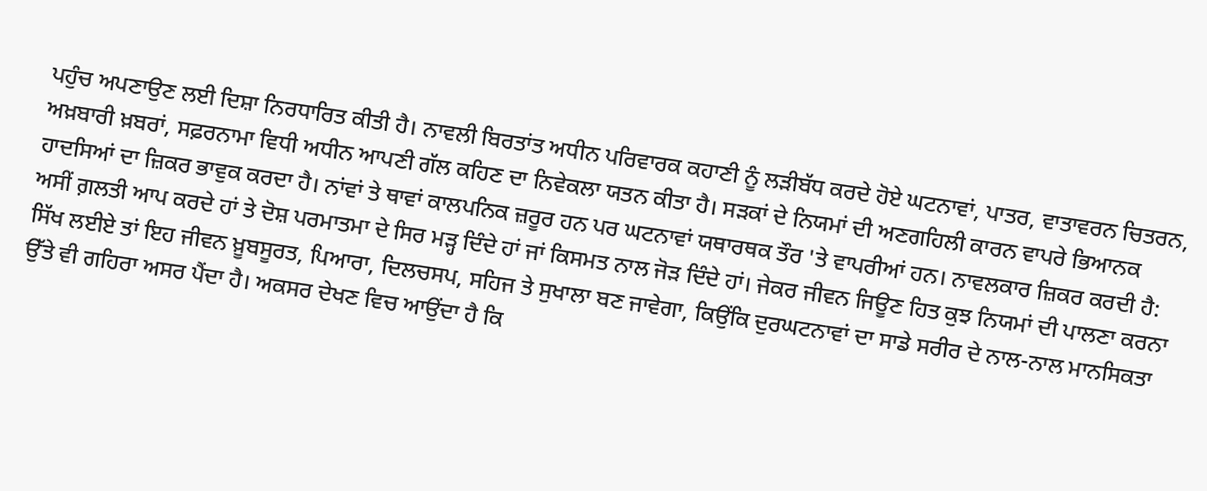ਪਹੁੰਚ ਅਪਣਾਉਣ ਲਈ ਦਿਸ਼ਾ ਨਿਰਧਾਰਿਤ ਕੀਤੀ ਹੈ। ਨਾਵਲੀ ਬਿਰਤਾਂਤ ਅਧੀਨ ਪਰਿਵਾਰਕ ਕਹਾਣੀ ਨੂੰ ਲੜੀਬੱਧ ਕਰਦੇ ਹੋਏ ਘਟਨਾਵਾਂ, ਪਾਤਰ, ਵਾਤਾਵਰਨ ਚਿਤਰਨ, ਅਖ਼ਬਾਰੀ ਖ਼ਬਰਾਂ, ਸਫ਼ਰਨਾਮਾ ਵਿਧੀ ਅਧੀਨ ਆਪਣੀ ਗੱਲ ਕਹਿਣ ਦਾ ਨਿਵੇਕਲਾ ਯਤਨ ਕੀਤਾ ਹੈ। ਸੜਕਾਂ ਦੇ ਨਿਯਮਾਂ ਦੀ ਅਣਗਹਿਲੀ ਕਾਰਨ ਵਾਪਰੇ ਭਿਆਨਕ ਹਾਦਸਿਆਂ ਦਾ ਜ਼ਿਕਰ ਭਾਵੁਕ ਕਰਦਾ ਹੈ। ਨਾਂਵਾਂ ਤੇ ਥਾਵਾਂ ਕਾਲਪਨਿਕ ਜ਼ਰੂਰ ਹਨ ਪਰ ਘਟਨਾਵਾਂ ਯਥਾਰਥਕ ਤੌਰ 'ਤੇ ਵਾਪਰੀਆਂ ਹਨ। ਨਾਵਲਕਾਰ ਜ਼ਿਕਰ ਕਰਦੀ ਹੈ:
ਅਸੀਂ ਗ਼ਲਤੀ ਆਪ ਕਰਦੇ ਹਾਂ ਤੇ ਦੋਸ਼ ਪਰਮਾਤਮਾ ਦੇ ਸਿਰ ਮੜ੍ਹ ਦਿੰਦੇ ਹਾਂ ਜਾਂ ਕਿਸਮਤ ਨਾਲ ਜੋੜ ਦਿੰਦੇ ਹਾਂ। ਜੇਕਰ ਜੀਵਨ ਜਿਊਣ ਹਿਤ ਕੁਝ ਨਿਯਮਾਂ ਦੀ ਪਾਲਣਾ ਕਰਨਾ ਸਿੱਖ ਲਈਏ ਤਾਂ ਇਹ ਜੀਵਨ ਖ਼ੂਬਸੂਰਤ, ਪਿਆਰਾ, ਦਿਲਚਸਪ, ਸਹਿਜ ਤੇ ਸੁਖਾਲਾ ਬਣ ਜਾਵੇਗਾ, ਕਿਉਂਕਿ ਦੁਰਘਟਨਾਵਾਂ ਦਾ ਸਾਡੇ ਸਰੀਰ ਦੇ ਨਾਲ-ਨਾਲ ਮਾਨਸਿਕਤਾ ਉੱਤੇ ਵੀ ਗਹਿਰਾ ਅਸਰ ਪੈਂਦਾ ਹੈ। ਅਕਸਰ ਦੇਖਣ ਵਿਚ ਆਉਂਦਾ ਹੈ ਕਿ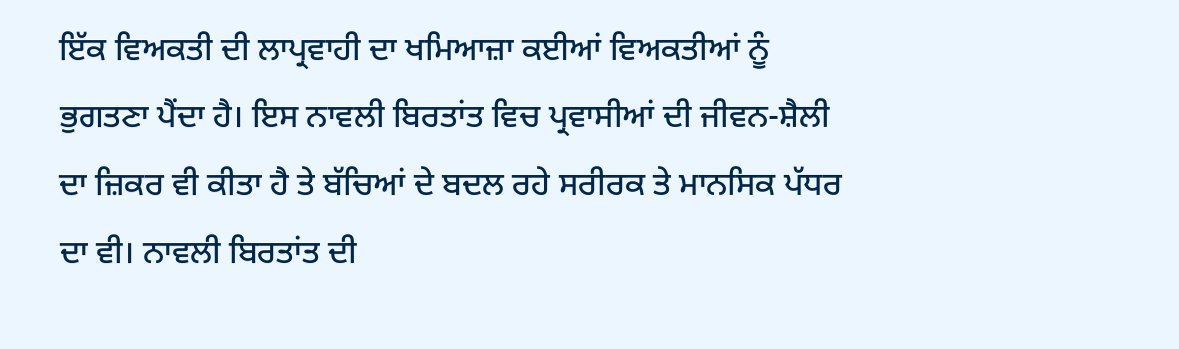ਇੱਕ ਵਿਅਕਤੀ ਦੀ ਲਾਪ੍ਰਵਾਹੀ ਦਾ ਖਮਿਆਜ਼ਾ ਕਈਆਂ ਵਿਅਕਤੀਆਂ ਨੂੰ ਭੁਗਤਣਾ ਪੈਂਦਾ ਹੈ। ਇਸ ਨਾਵਲੀ ਬਿਰਤਾਂਤ ਵਿਚ ਪ੍ਰਵਾਸੀਆਂ ਦੀ ਜੀਵਨ-ਸ਼ੈਲੀ ਦਾ ਜ਼ਿਕਰ ਵੀ ਕੀਤਾ ਹੈ ਤੇ ਬੱਚਿਆਂ ਦੇ ਬਦਲ ਰਹੇ ਸਰੀਰਕ ਤੇ ਮਾਨਸਿਕ ਪੱਧਰ ਦਾ ਵੀ। ਨਾਵਲੀ ਬਿਰਤਾਂਤ ਦੀ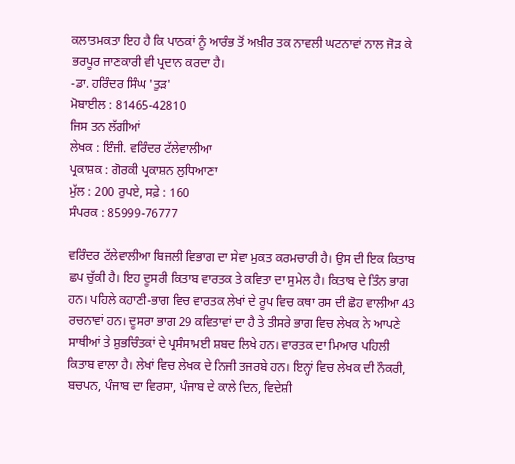ਕਲਾਤਮਕਤਾ ਇਹ ਹੈ ਕਿ ਪਾਠਕਾਂ ਨੂੰ ਆਰੰਭ ਤੋਂ ਅਖ਼ੀਰ ਤਕ ਨਾਵਲੀ ਘਟਨਾਵਾਂ ਨਾਲ ਜੋੜ ਕੇ ਭਰਪੂਰ ਜਾਣਕਾਰੀ ਵੀ ਪ੍ਰਦਾਨ ਕਰਦਾ ਹੈ।
-ਡਾ. ਹਰਿੰਦਰ ਸਿੰਘ 'ਤੁੜ'
ਮੋਬਾਈਲ : 81465-42810
ਜਿਸ ਤਨ ਲੱਗੀਆਂ
ਲੇਖਕ : ਇੰਜੀ. ਵਰਿੰਦਰ ਟੱਲੇਵਾਲੀਆ
ਪ੍ਰਕਾਸ਼ਕ : ਗੋਰਕੀ ਪ੍ਰਕਾਸ਼ਨ ਲੁਧਿਆਣਾ
ਮੁੱਲ : 200 ਰੁਪਏ, ਸਫ਼ੇ : 160
ਸੰਪਰਕ : 85999-76777

ਵਰਿੰਦਰ ਟੱਲੇਵਾਲੀਆ ਬਿਜਲੀ ਵਿਭਾਗ ਦਾ ਸੇਵਾ ਮੁਕਤ ਕਰਮਚਾਰੀ ਹੈ। ਉਸ ਦੀ ਇਕ ਕਿਤਾਬ ਛਪ ਚੁੱਕੀ ਹੈ। ਇਹ ਦੂਸਰੀ ਕਿਤਾਬ ਵਾਰਤਕ ਤੇ ਕਵਿਤਾ ਦਾ ਸੁਮੇਲ ਹੈ। ਕਿਤਾਬ ਦੇ ਤਿੰਨ ਭਾਗ ਹਨ। ਪਹਿਲੇ ਕਹਾਣੀ-ਭਾਗ ਵਿਚ ਵਾਰਤਕ ਲੇਖਾਂ ਦੇ ਰੂਪ ਵਿਚ ਕਥਾ ਰਸ ਦੀ ਛੋਹ ਵਾਲੀਆ 43 ਰਚਨਾਵਾਂ ਹਨ। ਦੂਸਰਾ ਭਾਗ 29 ਕਵਿਤਾਵਾਂ ਦਾ ਹੈ ਤੇ ਤੀਸਰੇ ਭਾਗ ਵਿਚ ਲੇਖਕ ਨੇ ਆਪਣੇ ਸਾਥੀਆਂ ਤੇ ਸ਼ੁਭਚਿੰਤਕਾਂ ਦੇ ਪ੍ਰਸੰਸਾਮਈ ਸ਼ਬਦ ਲਿਖੇ ਹਨ। ਵਾਰਤਕ ਦਾ ਮਿਆਰ ਪਹਿਲੀ ਕਿਤਾਬ ਵਾਲਾ ਹੈ। ਲੇਖਾਂ ਵਿਚ ਲੇਖਕ ਦੇ ਨਿਜੀ ਤਜਰਬੇ ਹਨ। ਇਨ੍ਹਾਂ ਵਿਚ ਲੇਖਕ ਦੀ ਨੌਕਰੀ, ਬਚਪਨ, ਪੰਜਾਬ ਦਾ ਵਿਰਸਾ, ਪੰਜਾਬ ਦੇ ਕਾਲੇ ਦਿਨ, ਵਿਦੇਸ਼ੀ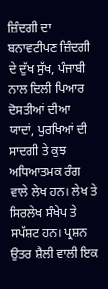ਜ਼ਿੰਦਗੀ ਦਾ ਬਨਾਵਟੀਪਣ ਜ਼ਿੰਦਗੀ ਦੇ ਦੁੱਖ ਸੁੱਖ, ਪੰਜਾਬੀ ਨਾਲ ਦਿਲੀ ਪਿਆਰ ਦੋਸਤੀਆਂ ਦੀਆ ਯਾਦਾਂ, ਪੁਰਖਿਆਂ ਦੀ ਸਾਦਗੀ ਤੇ ਕੁਝ ਅਧਿਆਤਮਕ ਰੰਗ ਵਾਲੇ ਲੇਖ ਹਨ। ਲੇਖ ਤੇ ਸਿਰਲੇਖ ਸੰਖੇਪ ਤੇ ਸਪੱਸ਼ਟ ਹਨ। ਪ੍ਰਸ਼ਨ ਉਤਰ ਸ਼ੈਲੀ ਵਾਲੀ ਇਕ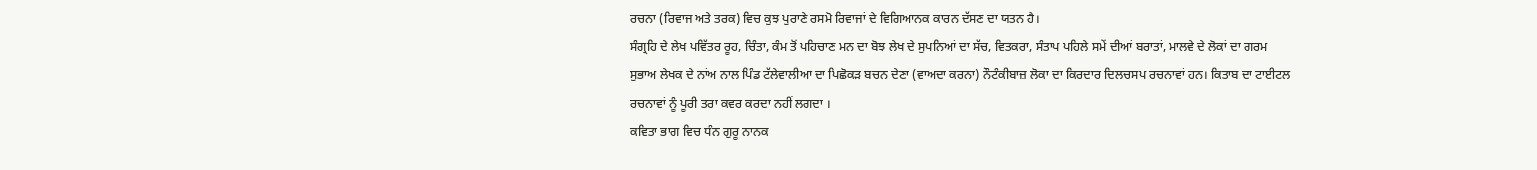ਰਚਨਾ (ਰਿਵਾਜ ਅਤੇ ਤਰਕ) ਵਿਚ ਕੁਝ ਪੁਰਾਣੇ ਰਸਮੋ ਰਿਵਾਜਾਂ ਦੇ ਵਿਗਿਆਨਕ ਕਾਰਨ ਦੱਸਣ ਦਾ ਯਤਨ ਹੈ।
ਸੰਗ੍ਰਹਿ ਦੇ ਲੇਖ ਪਵਿੱਤਰ ਰੂਹ, ਚਿੰਤਾ, ਕੰਮ ਤੋਂ ਪਹਿਚਾਣ ਮਨ ਦਾ ਬੋਝ ਲੇਖ ਦੇ ਸੁਪਨਿਆਂ ਦਾ ਸੱਚ, ਵਿਤਕਰਾ, ਸੰਤਾਪ ਪਹਿਲੇ ਸਮੇਂ ਦੀਆਂ ਬਰਾਤਾਂ, ਮਾਲਵੇ ਦੇ ਲੋਕਾਂ ਦਾ ਗਰਮ ਸੁਭਾਅ ਲੇਖਕ ਦੇ ਨਾਂਅ ਨਾਲ ਪਿੰਡ ਟੱਲੇਵਾਲੀਆ ਦਾ ਪਿਛੋਕੜ ਬਚਨ ਦੇਣਾ (ਵਾਅਦਾ ਕਰਨਾ) ਨੌਟੰਕੀਬਾਜ਼ ਲੋਕਾ ਦਾ ਕਿਰਦਾਰ ਦਿਲਚਸਪ ਰਚਨਾਵਾਂ ਹਨ। ਕਿਤਾਬ ਦਾ ਟਾਈਟਲ ਰਚਨਾਵਾਂ ਨੂੰ ਪੂਰੀ ਤਰਾ ਕਵਰ ਕਰਦਾ ਨਹੀਂ ਲਗਦਾ ।
ਕਵਿਤਾ ਭਾਗ ਵਿਚ ਧੰਨ ਗੁਰੂ ਨਾਨਕ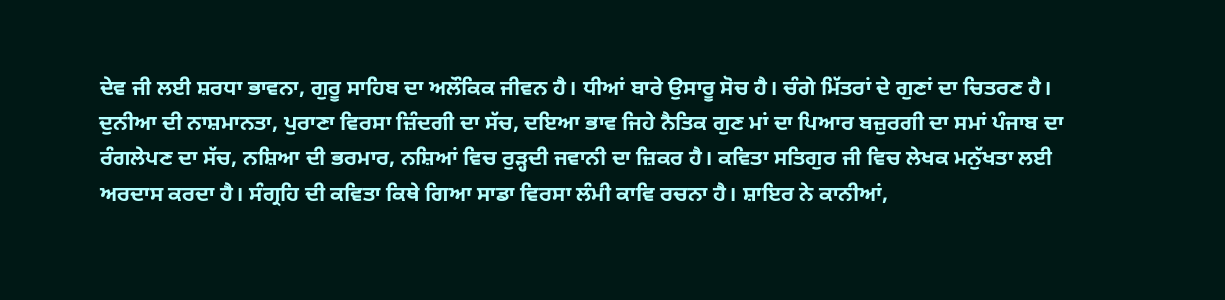ਦੇਵ ਜੀ ਲਈ ਸ਼ਰਧਾ ਭਾਵਨਾ, ਗੁਰੂ ਸਾਹਿਬ ਦਾ ਅਲੌਕਿਕ ਜੀਵਨ ਹੈ। ਧੀਆਂ ਬਾਰੇ ਉਸਾਰੂ ਸੋਚ ਹੈ। ਚੰਗੇ ਮਿੱਤਰਾਂ ਦੇ ਗੁਣਾਂ ਦਾ ਚਿਤਰਣ ਹੈ। ਦੁਨੀਆ ਦੀ ਨਾਸ਼ਮਾਨਤਾ, ਪੁਰਾਣਾ ਵਿਰਸਾ ਜ਼ਿੰਦਗੀ ਦਾ ਸੱਚ, ਦਇਆ ਭਾਵ ਜਿਹੇ ਨੈਤਿਕ ਗੁਣ ਮਾਂ ਦਾ ਪਿਆਰ ਬਜ਼ੁਰਗੀ ਦਾ ਸਮਾਂ ਪੰਜਾਬ ਦਾ ਰੰਗਲੇਪਣ ਦਾ ਸੱਚ, ਨਸ਼ਿਆ ਦੀ ਭਰਮਾਰ, ਨਸ਼ਿਆਂ ਵਿਚ ਰੁੜ੍ਹਦੀ ਜਵਾਨੀ ਦਾ ਜ਼ਿਕਰ ਹੈ। ਕਵਿਤਾ ਸਤਿਗੁਰ ਜੀ ਵਿਚ ਲੇਖਕ ਮਨੁੱਖਤਾ ਲਈ ਅਰਦਾਸ ਕਰਦਾ ਹੈ। ਸੰਗ੍ਰਹਿ ਦੀ ਕਵਿਤਾ ਕਿਥੇ ਗਿਆ ਸਾਡਾ ਵਿਰਸਾ ਲੰਮੀ ਕਾਵਿ ਰਚਨਾ ਹੈ। ਸ਼ਾਇਰ ਨੇ ਕਾਨੀਆਂ,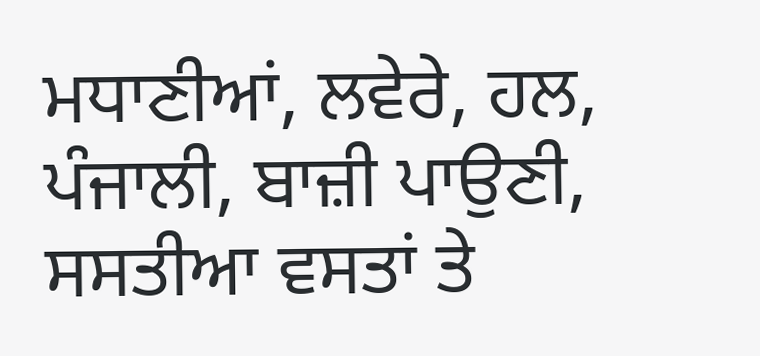ਮਧਾਣੀਆਂ, ਲਵੇਰੇ, ਹਲ, ਪੰਜਾਲੀ, ਬਾਜ਼ੀ ਪਾਉਣੀ, ਸਸਤੀਆ ਵਸਤਾਂ ਤੇ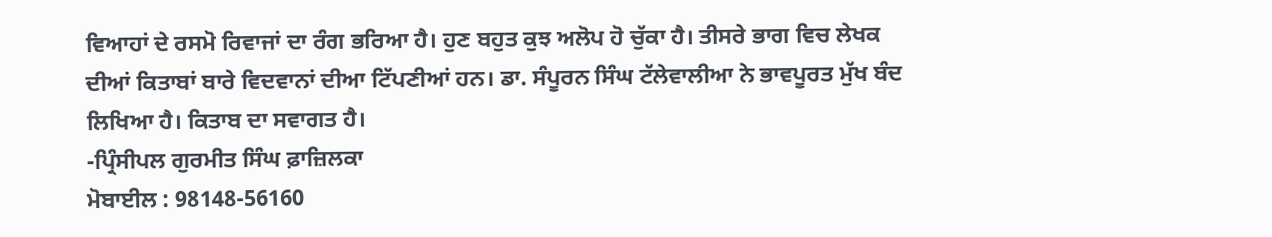ਵਿਆਹਾਂ ਦੇ ਰਸਮੋ ਰਿਵਾਜਾਂ ਦਾ ਰੰਗ ਭਰਿਆ ਹੈ। ਹੁਣ ਬਹੁਤ ਕੁਝ ਅਲੋਪ ਹੋ ਚੁੱਕਾ ਹੈ। ਤੀਸਰੇ ਭਾਗ ਵਿਚ ਲੇਖਕ ਦੀਆਂ ਕਿਤਾਬਾਂ ਬਾਰੇ ਵਿਦਵਾਨਾਂ ਦੀਆ ਟਿੱਪਣੀਆਂ ਹਨ। ਡਾ. ਸੰਪੂਰਨ ਸਿੰਘ ਟੱਲੇਵਾਲੀਆ ਨੇ ਭਾਵਪੂਰਤ ਮੁੱਖ ਬੰਦ ਲਿਖਿਆ ਹੈ। ਕਿਤਾਬ ਦਾ ਸਵਾਗਤ ਹੈ।
-ਪ੍ਰਿੰਸੀਪਲ ਗੁਰਮੀਤ ਸਿੰਘ ਫ਼ਾਜ਼ਿਲਕਾ
ਮੋਬਾਈਲ : 98148-56160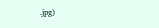.jpg)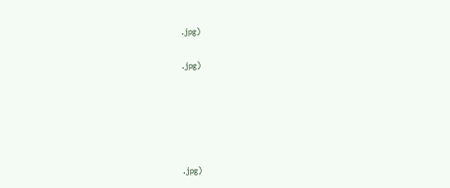.jpg)

.jpg)





.jpg)